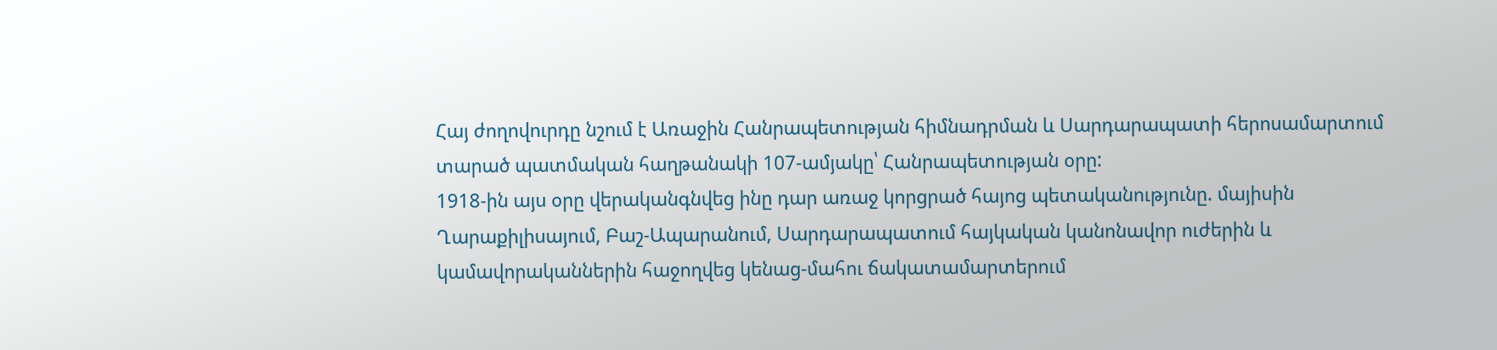Հայ ժողովուրդը նշում է Առաջին Հանրապետության հիմնադրման և Սարդարապատի հերոսամարտում տարած պատմական հաղթանակի 107-ամյակը՝ Հանրապետության օրը:
1918-ին այս օրը վերականգնվեց ինը դար առաջ կորցրած հայոց պետականությունը. մայիսին Ղարաքիլիսայում, Բաշ-Ապարանում, Սարդարապատում հայկական կանոնավոր ուժերին և կամավորականներին հաջողվեց կենաց-մահու ճակատամարտերում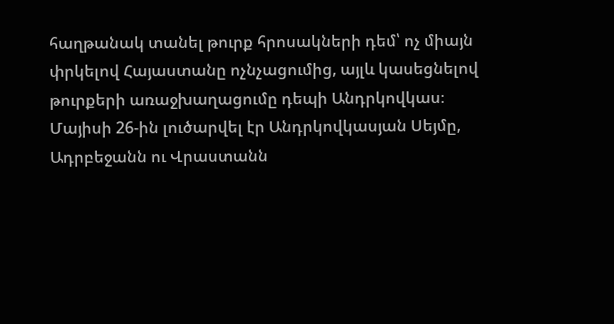հաղթանակ տանել թուրք հրոսակների դեմ՝ ոչ միայն փրկելով Հայաստանը ոչնչացումից, այլև կասեցնելով թուրքերի առաջխաղացումը դեպի Անդրկովկաս։
Մայիսի 26-ին լուծարվել էր Անդրկովկասյան Սեյմը, Ադրբեջանն ու Վրաստանն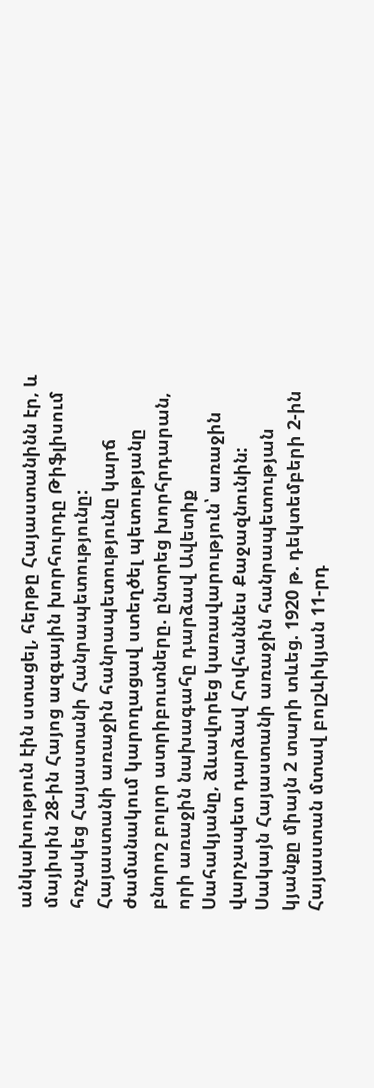անկախություն էին ստացել, հերթը Հայաստանինն էր, և մայիսին 28-ին Հայոց ազգային խորհուրդը Թիֆլիսում հռչակեց Հայաստանի Հանրապետությունը:
Հայաստանի առաջին հանրապետությունը կարճ ժամանակում կարողացավ ստեղծել պետությանը բնորոշ բոլոր ատրիբուտները. ընտրեց խորհրդարան, որի առաջին նախագահը դարձավ Ավետիք Սահակյանը, ձևավորեց կառավարություն՝ առաջին վարչապետ դարձավ Հովհաննես Քաջազնունին:
Սակայն Հայաստանի առաջին հանրապետության կյանքը միայն 2 տարի տևեց. 1920 թ. դեկտեմբերի 2-ին Հայաստան մտավ բոլշևիկյան 11-րդ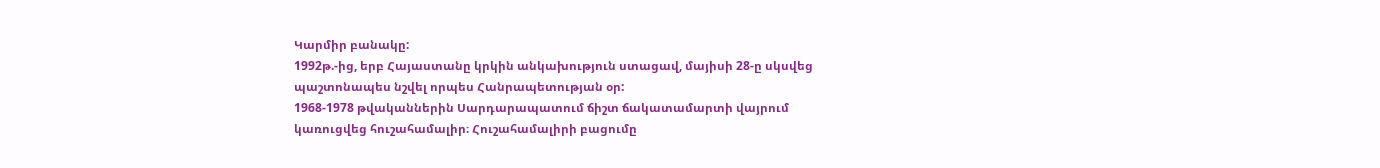Կարմիր բանակը:
1992թ.-ից, երբ Հայաստանը կրկին անկախություն ստացավ, մայիսի 28-ը սկսվեց պաշտոնապես նշվել որպես Հանրապետության օր:
1968-1978 թվականներին Սարդարապատում ճիշտ ճակատամարտի վայրում կառուցվեց հուշահամալիր։ Հուշահամալիրի բացումը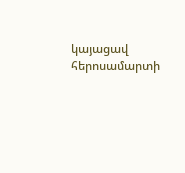կայացավ հերոսամարտի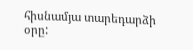հիսնամյա տարեդարձի օրը: